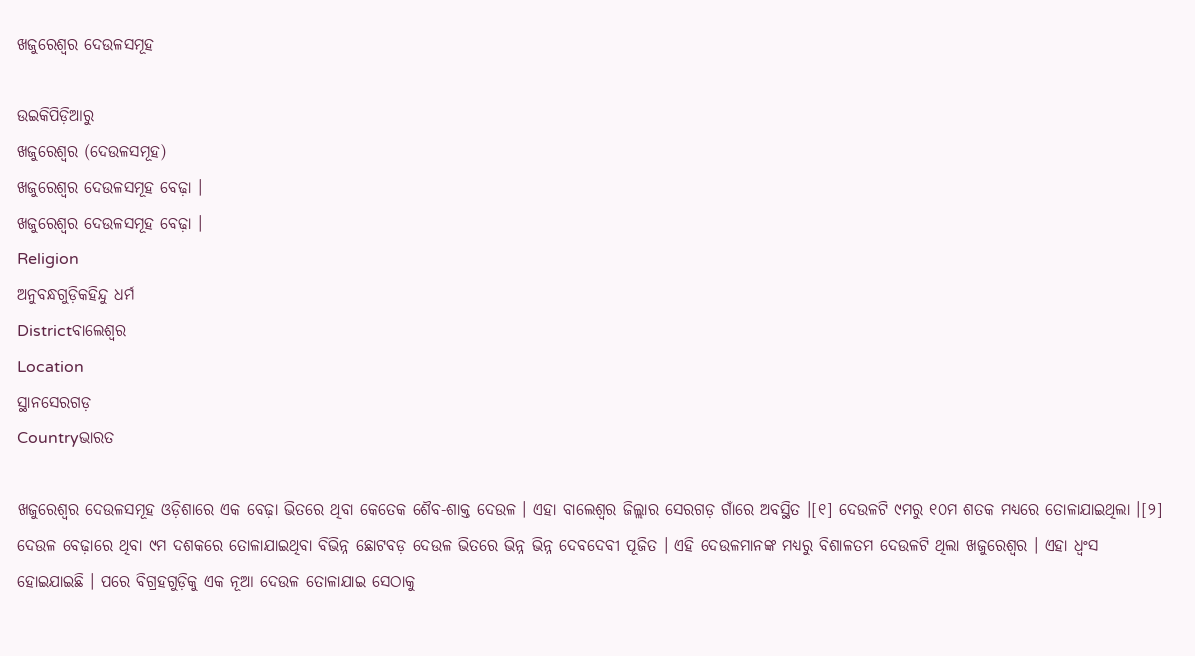ଖଜୁରେଶ୍ୱର ଦେଉଳସମୂହ

ଉଇକିପିଡ଼ିଆ‌ରୁ
ଖଜୁରେଶ୍ୱର (ଦେଉଳସମୂହ)
ଖଜୁରେଶ୍ୱର ଦେଉଳସମୂହ ବେଢ଼ା ।
ଖଜୁରେଶ୍ୱର ଦେଉଳସମୂହ ବେଢ଼ା ।
Religion
ଅନୁବନ୍ଧଗୁଡ଼ିକହିନ୍ଦୁ ଧର୍ମ
Districtବାଲେଶ୍ୱର
Location
ସ୍ଥାନସେରଗଡ଼
Countryଭାରତ

ଖଜୁରେଶ୍ୱର ଦେଉଳସମୂହ ଓଡ଼ିଶାରେ ଏକ ବେଢ଼ା ଭିତରେ ଥିବା କେତେକ ଶୈବ-ଶାକ୍ତ ଦେଉଳ । ଏହା ବାଲେଶ୍ୱର ଜିଲ୍ଲାର ସେରଗଡ଼ ଗାଁରେ ଅବସ୍ଥିତ ।[୧] ଦେଉଳଟି ୯ମରୁ ୧୦ମ ଶତକ ମଧ୍ୟରେ ତୋଳାଯାଇଥିଲା ।[୨] ଦେଉଳ ବେଢ଼ାରେ ଥିବା ୯ମ ଦଶକରେ ତୋଳାଯାଇଥିବା ବିଭିନ୍ନ ଛୋଟବଡ଼ ଦେଉଳ ଭିତରେ ଭିନ୍ନ ଭିନ୍ନ ଦେବଦେବୀ ପୂଜିତ । ଏହି ଦେଉଳମାନଙ୍କ ମଧ୍ୟରୁ ବିଶାଳତମ ଦେଉଳଟି ଥିଲା ଖଜୁରେଶ୍ୱର । ଏହା ଧ୍ୱଂସ ହୋଇଯାଇଛି । ପରେ ବିଗ୍ରହଗୁଡ଼ିକୁ ଏକ ନୂଆ ଦେଉଳ ତୋଳାଯାଇ ସେଠାକୁ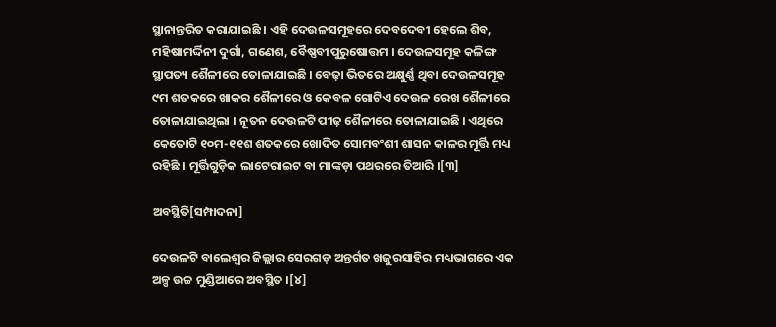ସ୍ଥାନାନ୍ତରିତ କରାଯାଇଛି । ଏହି ଦେଉଳସମୂହରେ ଦେବଦେବୀ ହେଲେ ଶିବ, ମହିଷାମର୍ଦ୍ଦିନୀ ଦୁର୍ଗା, ଗଣେଶ, ବୈଷ୍ଣବୀପୁରୁଷୋତ୍ତମ । ଦେଉଳସମୂହ କଳିଙ୍ଗ ସ୍ଥାପତ୍ୟ ଶୈଳୀରେ ତୋଳାଯାଇଛି । ବେଢ଼ା ଭିତରେ ଅକ୍ଷୁର୍ଣ୍ଣ ଥିବା ଦେଉଳସମୂହ ୯ମ ଶତକରେ ଖାକର ଶୈଳୀରେ ଓ କେବଳ ଗୋଟିଏ ଦେଉଳ ରେଖ ଶୈଳୀରେ ତୋଳାଯାଇଥିଲା । ନୂତନ ଦେଉଳଟି ପୀଢ଼ ଶୈଳୀରେ ତୋଳାଯାଇଛି । ଏଥିରେ କେତୋଟି ୧୦ମ-୧୧ଶ ଶତକରେ ଖୋଦିତ ସୋମବଂଶୀ ଶାସନ କାଳର ମୂର୍ତ୍ତି ମଧ୍ୟ ରହିଛି । ମୂର୍ତ୍ତିଗୁଡ଼ିକ ଲାଟେରାଇଟ ବା ମାଙ୍କଡ଼ା ପଥରରେ ତିଆରି ।[୩]

ଅବସ୍ଥିତି[ସମ୍ପାଦନା]

ଦେଉଳଟି ବାଲେଶ୍ୱର ଜିଲ୍ଲାର ସେରଗଡ଼ ଅନ୍ତର୍ଗତ ଖଜୁରସାହିର ମଧ୍ୟଭାଗରେ ଏକ ଅଳ୍ପ ଉଚ୍ଚ ମୁଣ୍ଡିଆରେ ଅବସ୍ଥିତ ।[୪]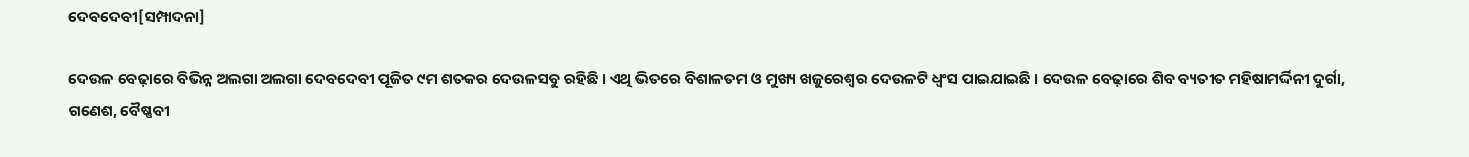ଦେବଦେବୀ[ସମ୍ପାଦନା]

ଦେଉଳ ବେଢ଼ାରେ ବିଭିନ୍ନ ଅଲଗା ଅଲଗା ଦେବଦେବୀ ପୂଜିତ ୯ମ ଶତକର ଦେଉଳସବୁ ରହିଛି । ଏଥି ଭିତରେ ବିଶାଳତମ ଓ ମୁଖ୍ୟ ଖଜୁରେଶ୍ୱର ଦେଉଳଟି ଧ୍ୱଂସ ପାଇଯାଇଛି । ଦେଉଳ ବେଢ଼ାରେ ଶିବ ବ୍ୟତୀତ ମହିଷାମର୍ଦ୍ଦିନୀ ଦୁର୍ଗା, ଗଣେଶ, ବୈଷ୍ଣବୀ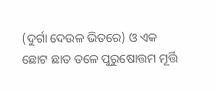(ଦୁର୍ଗା ଦେଉଳ ଭିତରେ) ଓ ଏକ ଛୋଟ ଛାତ ତଳେ ପୁରୁଷୋତ୍ତମ ମୂର୍ତ୍ତି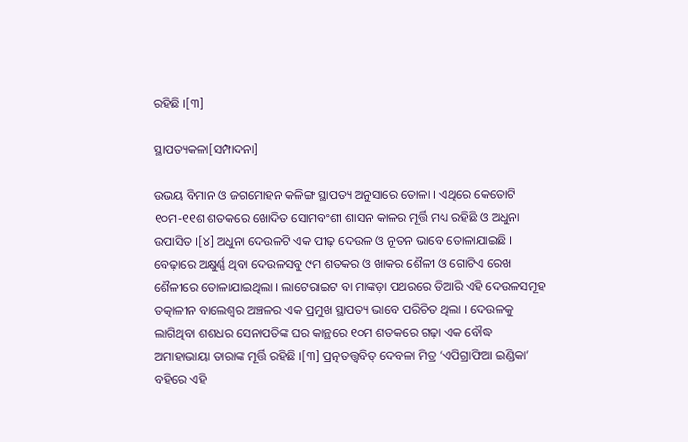ରହିଛି ।[୩]

ସ୍ଥାପତ୍ୟକଳା[ସମ୍ପାଦନା]

ଉଭୟ ବିମାନ ଓ ଜଗମୋହନ କଳିଙ୍ଗ ସ୍ଥାପତ୍ୟ ଅନୁସାରେ ତୋଳା । ଏଥିରେ କେତୋଟି ୧୦ମ-୧୧ଶ ଶତକରେ ଖୋଦିତ ସୋମବଂଶୀ ଶାସନ କାଳର ମୂର୍ତ୍ତି ମଧ୍ୟ ରହିଛି ଓ ଅଧୁନା ଉପାସିତ ।[୪] ଅଧୁନା ଦେଉଳଟି ଏକ ପୀଢ଼ ଦେଉଳ ଓ ନୂତନ ଭାବେ ତୋଳାଯାଇଛି । ବେଢ଼ାରେ ଅକ୍ଷୁର୍ଣ୍ଣ ଥିବା ଦେଉଳସବୁ ୯ମ ଶତକର ଓ ଖାକର ଶୈଳୀ ଓ ଗୋଟିଏ ରେଖ ଶୈଳୀରେ ତୋଳାଯାଇଥିଲା । ଲାଟେରାଇଟ ବା ମାଙ୍କଡ଼ା ପଥରରେ ତିଆରି ଏହି ଦେଉଳସମୂହ ତତ୍କାଳୀନ ବାଲେଶ୍ୱର ଅଞ୍ଚଳର ଏକ ପ୍ରମୁଖ ସ୍ଥାପତ୍ୟ ଭାବେ ପରିଚିତ ଥିଲା । ଦେଉଳକୁ ଲାଗିଥିବା ଶଶଧର ସେନାପତିଙ୍କ ଘର କାନ୍ଥରେ ୧୦ମ ଶତକରେ ଗଢ଼ା ଏକ ବୌଦ୍ଧ ଅମାହାଭାୟା ତାରାଙ୍କ ମୂର୍ତ୍ତି ରହିଛି ।[୩] ପ୍ରତ୍ନତତ୍ତ୍ୱବିତ୍‍ ଦେବଳା ମିତ୍ର ‘ଏପିଗ୍ରାଫିଆ ଇଣ୍ଡିକା’ ବହିରେ ଏହି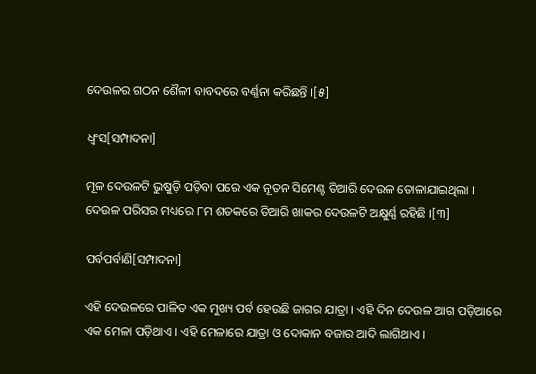ଦେଉଳର ଗଠନ ଶୈଳୀ ବାବଦରେ ବର୍ଣ୍ଣନା କରିଛନ୍ତି ।[୫]

ଧ୍ୱଂସ[ସମ୍ପାଦନା]

ମୂଳ ଦେଉଳଟି ଭୁଷୁଡ଼ି ପଡ଼ିବା ପରେ ଏକ ନୂତନ ସିମେଣ୍ଟ ତିଆରି ଦେଉଳ ତୋଳାଯାଇଥିଲା । ଦେଉଳ ପରିସର ମଧ୍ୟରେ ୮ମ ଶତକରେ ତିଆରି ଖାକର ଦେଉଳଟି ଅକ୍ଷୁର୍ଣ୍ଣ ରହିଛି ।[୩]

ପର୍ବପର୍ବାଣି[ସମ୍ପାଦନା]

ଏହି ଦେଉଳରେ ପାଳିତ ଏକ ମୁଖ୍ୟ ପର୍ବ ହେଉଛି ଜାଗର ଯାତ୍ରା । ଏହି ଦିନ ଦେଉଳ ଆଗ ପଡ଼ିଆରେ ଏକ ମେଳା ପଡ଼ିଥାଏ । ଏହି ମେଳାରେ ଯାତ୍ରା ଓ ଦୋକାନ ବଜାର ଆଦି ଲାଗିଥାଏ ।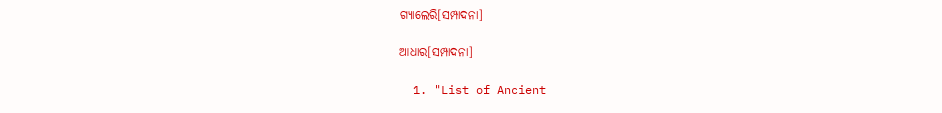ଗ୍ୟାଲେରି[ସମ୍ପାଦନା]

ଆଧାର[ସମ୍ପାଦନା]

  1. "List of Ancient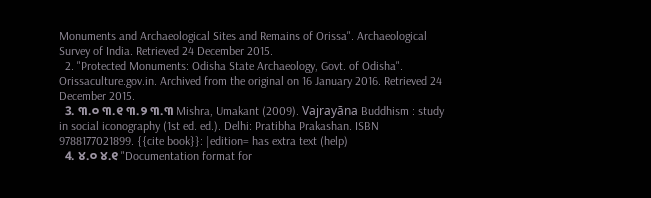Monuments and Archaeological Sites and Remains of Orissa". Archaeological Survey of India. Retrieved 24 December 2015.
  2. "Protected Monuments: Odisha State Archaeology, Govt. of Odisha". Orissaculture.gov.in. Archived from the original on 16 January 2016. Retrieved 24 December 2015.
  3. ୩.୦ ୩.୧ ୩.୨ ୩.୩ Mishra, Umakant (2009). Vajrayāna Buddhism : study in social iconography (1st ed. ed.). Delhi: Pratibha Prakashan. ISBN 9788177021899. {{cite book}}: |edition= has extra text (help)
  4. ୪.୦ ୪.୧ "Documentation format for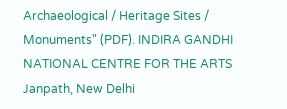Archaeological / Heritage Sites / Monuments" (PDF). INDIRA GANDHI NATIONAL CENTRE FOR THE ARTS Janpath, New Delhi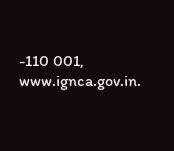-110 001, www.ignca.gov.in.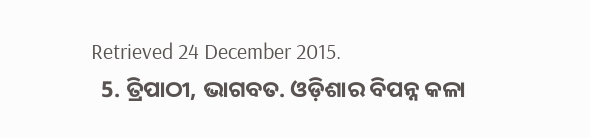Retrieved 24 December 2015.
  5. ତ୍ରିପାଠୀ, ଭାଗବତ. ଓଡ଼ିଶାର ବିପନ୍ନ କଳା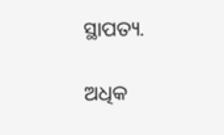ସ୍ଥାପତ୍ୟ.

ଅଧିକ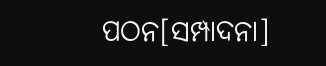ପଠନ[ସମ୍ପାଦନା]